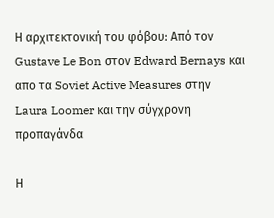Η αρχιτεκτονική του φόβου: Από τον Gustave Le Bon στον Edward Bernays και απο τα Soviet Active Measures στην Laura Loomer και την σύγχρονη προπαγάνδα

Η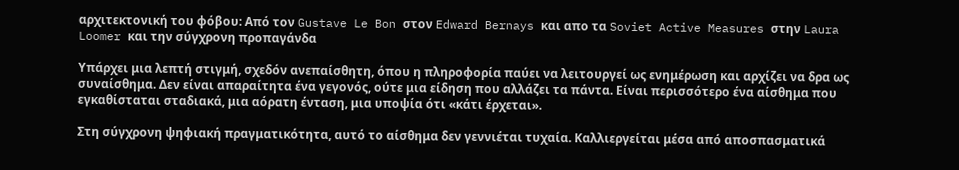αρχιτεκτονική του φόβου: Από τον Gustave Le Bon στον Edward Bernays και απο τα Soviet Active Measures στην Laura Loomer και την σύγχρονη προπαγάνδα

Υπάρχει μια λεπτή στιγμή, σχεδόν ανεπαίσθητη, όπου η πληροφορία παύει να λειτουργεί ως ενημέρωση και αρχίζει να δρα ως συναίσθημα. Δεν είναι απαραίτητα ένα γεγονός, ούτε μια είδηση που αλλάζει τα πάντα. Είναι περισσότερο ένα αίσθημα που εγκαθίσταται σταδιακά, μια αόρατη ένταση, μια υποψία ότι «κάτι έρχεται».

Στη σύγχρονη ψηφιακή πραγματικότητα, αυτό το αίσθημα δεν γεννιέται τυχαία. Καλλιεργείται μέσα από αποσπασματικά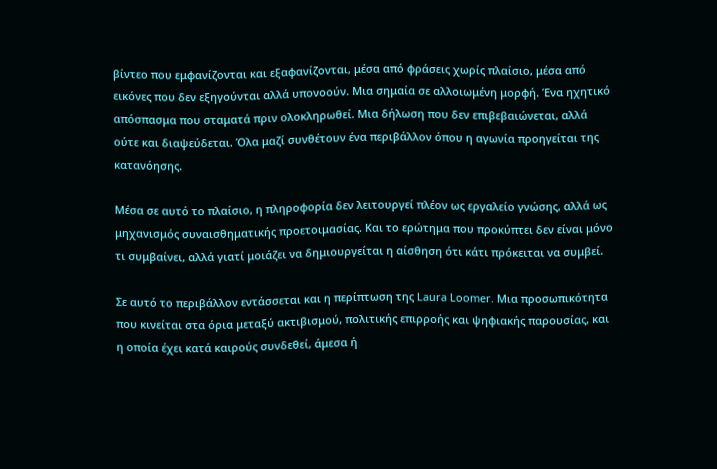βίντεο που εμφανίζονται και εξαφανίζονται, μέσα από φράσεις χωρίς πλαίσιο, μέσα από εικόνες που δεν εξηγούνται αλλά υπονοούν. Μια σημαία σε αλλοιωμένη μορφή. Ένα ηχητικό απόσπασμα που σταματά πριν ολοκληρωθεί. Μια δήλωση που δεν επιβεβαιώνεται, αλλά ούτε και διαψεύδεται. Όλα μαζί συνθέτουν ένα περιβάλλον όπου η αγωνία προηγείται της κατανόησης.

Μέσα σε αυτό το πλαίσιο, η πληροφορία δεν λειτουργεί πλέον ως εργαλείο γνώσης, αλλά ως μηχανισμός συναισθηματικής προετοιμασίας. Και το ερώτημα που προκύπτει δεν είναι μόνο τι συμβαίνει, αλλά γιατί μοιάζει να δημιουργείται η αίσθηση ότι κάτι πρόκειται να συμβεί.

Σε αυτό το περιβάλλον εντάσσεται και η περίπτωση της Laura Loomer. Μια προσωπικότητα που κινείται στα όρια μεταξύ ακτιβισμού, πολιτικής επιρροής και ψηφιακής παρουσίας, και η οποία έχει κατά καιρούς συνδεθεί, άμεσα ή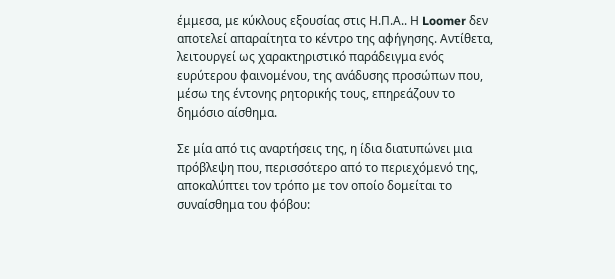έμμεσα, με κύκλους εξουσίας στις Η.Π.Α.. Η Loomer δεν αποτελεί απαραίτητα το κέντρο της αφήγησης. Αντίθετα, λειτουργεί ως χαρακτηριστικό παράδειγμα ενός ευρύτερου φαινομένου, της ανάδυσης προσώπων που, μέσω της έντονης ρητορικής τους, επηρεάζουν το δημόσιο αίσθημα.

Σε μία από τις αναρτήσεις της, η ίδια διατυπώνει μια πρόβλεψη που, περισσότερο από το περιεχόμενό της, αποκαλύπτει τον τρόπο με τον οποίο δομείται το συναίσθημα του φόβου: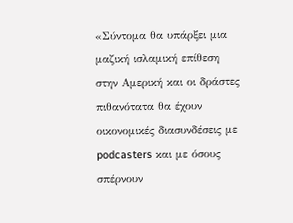«Σύντομα θα υπάρξει μια μαζική ισλαμική επίθεση στην Αμερική και οι δράστες πιθανότατα θα έχουν οικονομικές διασυνδέσεις με podcasters και με όσους σπέρνουν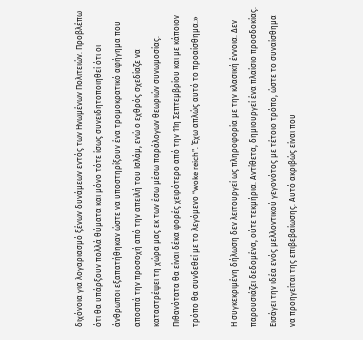διχόνοια για λογαριασμό ξένων δυνάμεων εντός των Ηνωμένων Πολιτειών. Προβλέπω ότι θα υπάρξουν πολλά θύματα και μόνο τότε ίσως συνειδητοποιηθεί ότι οι άνθρωποι εξαπατήθηκαν ώστε να υποστηρίξουν ένα τρομοκρατικό αφήγημα που αποσπά την προσοχή από την απειλή του Ισλάμ, ενώ ο εχθρός σχεδίαζε να καταστρέψει τη χώρα μας εκ των έσω μέσω παράλογων θεωριών συνωμοσίας. Πιθανότατα θα είναι δέκα φορές χειρότερο από την 11η Σεπτεμβρίου και με κάποιον τρόπο θα συνδεθεί με το λεγόμενο “woke reich”. Έχω απλώς αυτό το προαίσθημα.»

Η συγκεκριμένη δήλωση δεν λειτουργεί ως πληροφορία με την κλασική έννοια. Δεν παρουσιάζει δεδομένα, ούτε τεκμήρια. Αντίθετα, δημιουργεί ένα πλαίσιο προσδοκίας. Εισάγει την ιδέα ενός μελλοντικού γεγονότος με τέτοιο τρόπο, ώστε το συναίσθημα να προηγείται της επιβεβαίωσης. Αυτό ακριβώς είναι που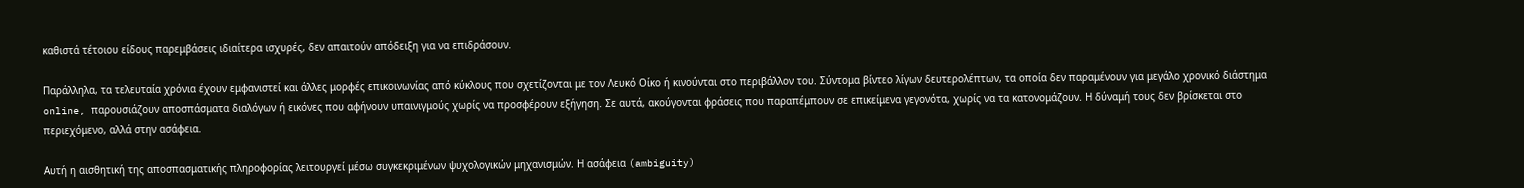καθιστά τέτοιου είδους παρεμβάσεις ιδιαίτερα ισχυρές, δεν απαιτούν απόδειξη για να επιδράσουν.

Παράλληλα, τα τελευταία χρόνια έχουν εμφανιστεί και άλλες μορφές επικοινωνίας από κύκλους που σχετίζονται με τον Λευκό Οίκο ή κινούνται στο περιβάλλον του. Σύντομα βίντεο λίγων δευτερολέπτων, τα οποία δεν παραμένουν για μεγάλο χρονικό διάστημα online, παρουσιάζουν αποσπάσματα διαλόγων ή εικόνες που αφήνουν υπαινιγμούς χωρίς να προσφέρουν εξήγηση. Σε αυτά, ακούγονται φράσεις που παραπέμπουν σε επικείμενα γεγονότα, χωρίς να τα κατονομάζουν. Η δύναμή τους δεν βρίσκεται στο περιεχόμενο, αλλά στην ασάφεια.

Αυτή η αισθητική της αποσπασματικής πληροφορίας λειτουργεί μέσω συγκεκριμένων ψυχολογικών μηχανισμών. Η ασάφεια (ambiguity)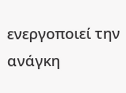ενεργοποιεί την ανάγκη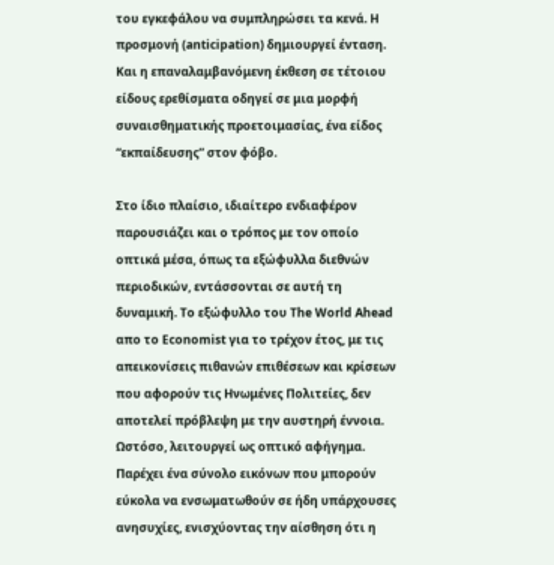του εγκεφάλου να συμπληρώσει τα κενά. Η προσμονή (anticipation) δημιουργεί ένταση. Και η επαναλαμβανόμενη έκθεση σε τέτοιου είδους ερεθίσματα οδηγεί σε μια μορφή συναισθηματικής προετοιμασίας, ένα είδος “εκπαίδευσης” στον φόβο.

Στο ίδιο πλαίσιο, ιδιαίτερο ενδιαφέρον παρουσιάζει και ο τρόπος με τον οποίο οπτικά μέσα, όπως τα εξώφυλλα διεθνών περιοδικών, εντάσσονται σε αυτή τη δυναμική. Το εξώφυλλο του The World Ahead απο το Economist για το τρέχον έτος, με τις απεικονίσεις πιθανών επιθέσεων και κρίσεων που αφορούν τις Ηνωμένες Πολιτείες, δεν αποτελεί πρόβλεψη με την αυστηρή έννοια. Ωστόσο, λειτουργεί ως οπτικό αφήγημα. Παρέχει ένα σύνολο εικόνων που μπορούν εύκολα να ενσωματωθούν σε ήδη υπάρχουσες ανησυχίες, ενισχύοντας την αίσθηση ότι η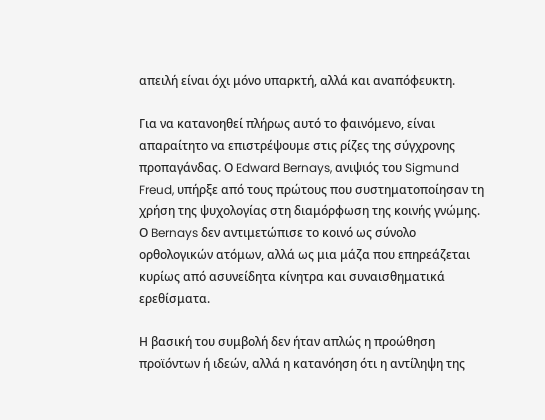απειλή είναι όχι μόνο υπαρκτή, αλλά και αναπόφευκτη.

Για να κατανοηθεί πλήρως αυτό το φαινόμενο, είναι απαραίτητο να επιστρέψουμε στις ρίζες της σύγχρονης προπαγάνδας. Ο Edward Bernays, ανιψιός του Sigmund Freud, υπήρξε από τους πρώτους που συστηματοποίησαν τη χρήση της ψυχολογίας στη διαμόρφωση της κοινής γνώμης. Ο Bernays δεν αντιμετώπισε το κοινό ως σύνολο ορθολογικών ατόμων, αλλά ως μια μάζα που επηρεάζεται κυρίως από ασυνείδητα κίνητρα και συναισθηματικά ερεθίσματα.

Η βασική του συμβολή δεν ήταν απλώς η προώθηση προϊόντων ή ιδεών, αλλά η κατανόηση ότι η αντίληψη της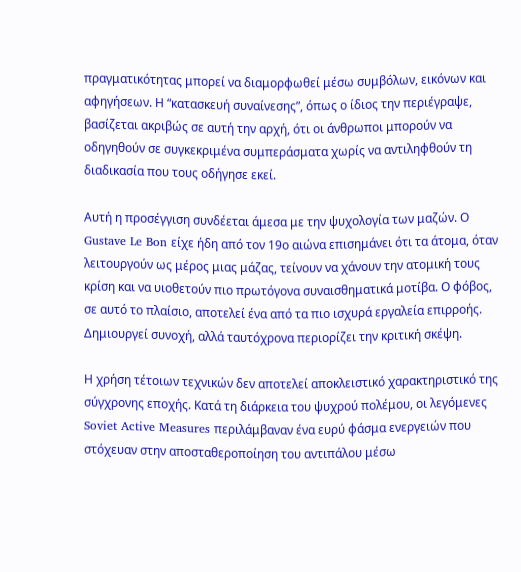πραγματικότητας μπορεί να διαμορφωθεί μέσω συμβόλων, εικόνων και αφηγήσεων. Η “κατασκευή συναίνεσης”, όπως ο ίδιος την περιέγραψε, βασίζεται ακριβώς σε αυτή την αρχή, ότι οι άνθρωποι μπορούν να οδηγηθούν σε συγκεκριμένα συμπεράσματα χωρίς να αντιληφθούν τη διαδικασία που τους οδήγησε εκεί.

Αυτή η προσέγγιση συνδέεται άμεσα με την ψυχολογία των μαζών. Ο Gustave Le Bon είχε ήδη από τον 19ο αιώνα επισημάνει ότι τα άτομα, όταν λειτουργούν ως μέρος μιας μάζας, τείνουν να χάνουν την ατομική τους κρίση και να υιοθετούν πιο πρωτόγονα συναισθηματικά μοτίβα. Ο φόβος, σε αυτό το πλαίσιο, αποτελεί ένα από τα πιο ισχυρά εργαλεία επιρροής. Δημιουργεί συνοχή, αλλά ταυτόχρονα περιορίζει την κριτική σκέψη.

Η χρήση τέτοιων τεχνικών δεν αποτελεί αποκλειστικό χαρακτηριστικό της σύγχρονης εποχής. Κατά τη διάρκεια του ψυχρού πολέμου, οι λεγόμενες Soviet Active Measures περιλάμβαναν ένα ευρύ φάσμα ενεργειών που στόχευαν στην αποσταθεροποίηση του αντιπάλου μέσω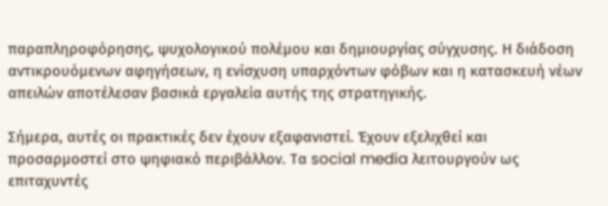παραπληροφόρησης, ψυχολογικού πολέμου και δημιουργίας σύγχυσης. Η διάδοση αντικρουόμενων αφηγήσεων, η ενίσχυση υπαρχόντων φόβων και η κατασκευή νέων απειλών αποτέλεσαν βασικά εργαλεία αυτής της στρατηγικής.

Σήμερα, αυτές οι πρακτικές δεν έχουν εξαφανιστεί. Έχουν εξελιχθεί και προσαρμοστεί στο ψηφιακό περιβάλλον. Τα social media λειτουργούν ως επιταχυντές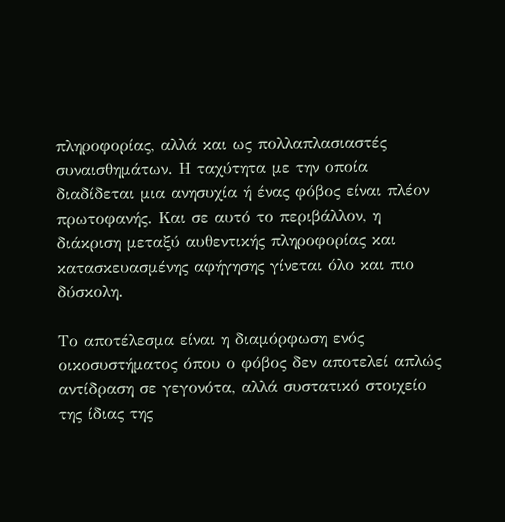πληροφορίας, αλλά και ως πολλαπλασιαστές συναισθημάτων. Η ταχύτητα με την οποία διαδίδεται μια ανησυχία ή ένας φόβος είναι πλέον πρωτοφανής. Και σε αυτό το περιβάλλον, η διάκριση μεταξύ αυθεντικής πληροφορίας και κατασκευασμένης αφήγησης γίνεται όλο και πιο δύσκολη.

Το αποτέλεσμα είναι η διαμόρφωση ενός οικοσυστήματος όπου ο φόβος δεν αποτελεί απλώς αντίδραση σε γεγονότα, αλλά συστατικό στοιχείο της ίδιας της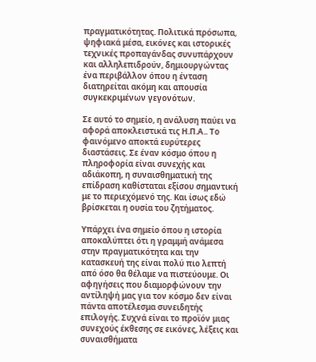πραγματικότητας. Πολιτικά πρόσωπα, ψηφιακά μέσα, εικόνες και ιστορικές τεχνικές προπαγάνδας συνυπάρχουν και αλληλεπιδρούν, δημιουργώντας ένα περιβάλλον όπου η ένταση διατηρείται ακόμη και απουσία συγκεκριμένων γεγονότων.

Σε αυτό το σημείο, η ανάλυση παύει να αφορά αποκλειστικά τις Η.Π.Α.. Το φαινόμενο αποκτά ευρύτερες διαστάσεις. Σε έναν κόσμο όπου η πληροφορία είναι συνεχής και αδιάκοπη, η συναισθηματική της επίδραση καθίσταται εξίσου σημαντική με το περιεχόμενό της. Και ίσως εδώ βρίσκεται η ουσία του ζητήματος.

Υπάρχει ένα σημείο όπου η ιστορία αποκαλύπτει ότι η γραμμή ανάμεσα στην πραγματικότητα και την κατασκευή της είναι πολύ πιο λεπτή από όσο θα θέλαμε να πιστεύουμε. Οι αφηγήσεις που διαμορφώνουν την αντίληψή μας για τον κόσμο δεν είναι πάντα αποτέλεσμα συνειδητής επιλογής. Συχνά είναι το προϊόν μιας συνεχούς έκθεσης σε εικόνες, λέξεις και συναισθήματα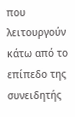που λειτουργούν κάτω από το επίπεδο της συνειδητής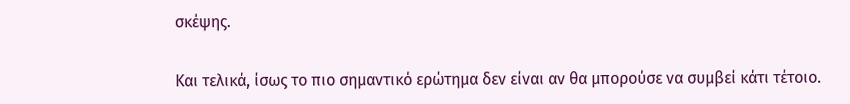σκέψης.

Και τελικά, ίσως το πιο σημαντικό ερώτημα δεν είναι αν θα μπορούσε να συμβεί κάτι τέτοιο.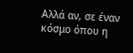Αλλά αν, σε έναν κόσμο όπου η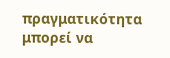πραγματικότητα μπορεί να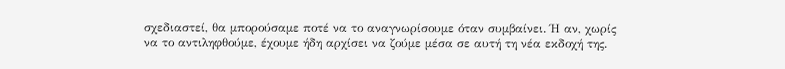σχεδιαστεί, θα μπορούσαμε ποτέ να το αναγνωρίσουμε όταν συμβαίνει. Ή αν, χωρίς να το αντιληφθούμε, έχουμε ήδη αρχίσει να ζούμε μέσα σε αυτή τη νέα εκδοχή της.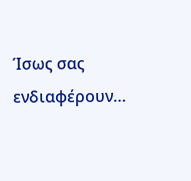Ίσως σας ενδιαφέρουν…